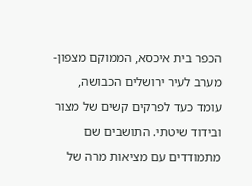הכפר בית איכסא, הממוקם מצפון-מערב לעיר ירושלים הכבושה, עומד כעד לפרקים קשים של מצור ובידוד שיטתי. התושבים שם מתמודדים עם מציאות מרה של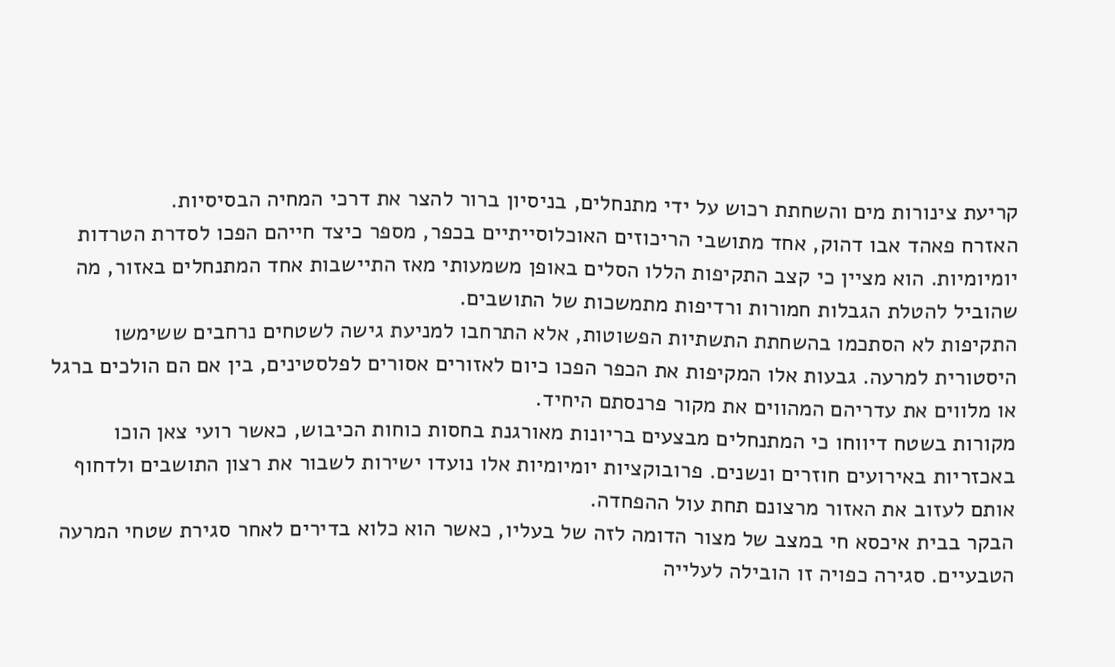קריעת צינורות מים והשחתת רכוש על ידי מתנחלים, בניסיון ברור להצר את דרכי המחיה הבסיסיות.
האזרח פאהד אבו דהוק, אחד מתושבי הריכוזים האוכלוסייתיים בכפר, מספר כיצד חייהם הפכו לסדרת הטרדות יומיומיות. הוא מציין כי קצב התקיפות הללו הסלים באופן משמעותי מאז התיישבות אחד המתנחלים באזור, מה שהוביל להטלת הגבלות חמורות ורדיפות מתמשכות של התושבים.
התקיפות לא הסתכמו בהשחתת התשתיות הפשוטות, אלא התרחבו למניעת גישה לשטחים נרחבים ששימשו היסטורית למרעה. גבעות אלו המקיפות את הכפר הפכו כיום לאזורים אסורים לפלסטינים, בין אם הם הולכים ברגל או מלווים את עדריהם המהווים את מקור פרנסתם היחיד.
מקורות בשטח דיווחו כי המתנחלים מבצעים בריונות מאורגנת בחסות כוחות הכיבוש, כאשר רועי צאן הוכו באכזריות באירועים חוזרים ונשנים. פרובוקציות יומיומיות אלו נועדו ישירות לשבור את רצון התושבים ולדחוף אותם לעזוב את האזור מרצונם תחת עול ההפחדה.
הבקר בבית איכסא חי במצב של מצור הדומה לזה של בעליו, כאשר הוא כלוא בדירים לאחר סגירת שטחי המרעה הטבעיים. סגירה כפויה זו הובילה לעלייה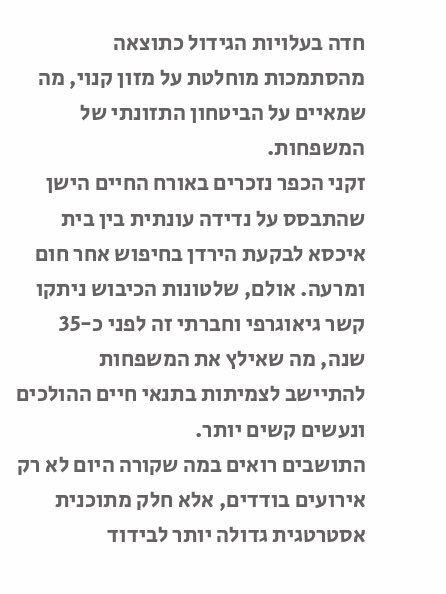חדה בעלויות הגידול כתוצאה מהסתמכות מוחלטת על מזון קנוי, מה שמאיים על הביטחון התזונתי של המשפחות.
זקני הכפר נזכרים באורח החיים הישן שהתבסס על נדידה עונתית בין בית איכסא לבקעת הירדן בחיפוש אחר חום ומרעה. אולם, שלטונות הכיבוש ניתקו קשר גיאוגרפי וחברתי זה לפני כ-35 שנה, מה שאילץ את המשפחות להתיישב לצמיתות בתנאי חיים ההולכים ונעשים קשים יותר.
התושבים רואים במה שקורה היום לא רק אירועים בודדים, אלא חלק מתוכנית אסטרטגית גדולה יותר לבידוד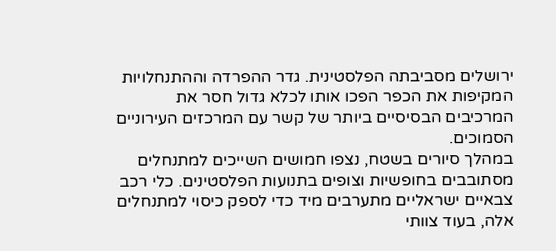ירושלים מסביבתה הפלסטינית. גדר ההפרדה וההתנחלויות המקיפות את הכפר הפכו אותו לכלא גדול חסר את המרכיבים הבסיסיים ביותר של קשר עם המרכזים העירוניים הסמוכים.
במהלך סיורים בשטח, נצפו חמושים השייכים למתנחלים מסתובבים בחופשיות וצופים בתנועות הפלסטינים. כלי רכב צבאיים ישראליים מתערבים מיד כדי לספק כיסוי למתנחלים אלה, בעוד צוותי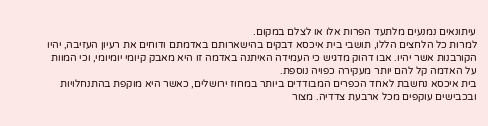עיתונאים נמנעים מלתעד הפרות אלו או לצלם במקום.
למרות כל הלחצים הללו, תושבי בית איכסא דבקים בהישארותם באדמתם ודוחים את רעיון העזיבה, יהיו הקורבנות אשר יהיו. אבו דהוק מדגיש כי העמידה האיתנה באדמה זו היא מאבק קיומי יומיומי, וכי המוות על האדמה קל להם יותר מעקירה כפויה נוספת.
בית איכסא נחשבת לאחד הכפרים המבודדים ביותר במחוז ירושלים, כאשר היא מוקפת בהתנחלויות ובכבישים עוקפים מכל ארבעת צדדיה. מצור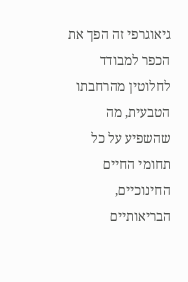גיאוגרפי זה הפך את הכפר למבודד לחלוטין מהרחבתו הטבעית, מה שהשפיע על כל תחומי החיים החינוכיים, הבריאותיים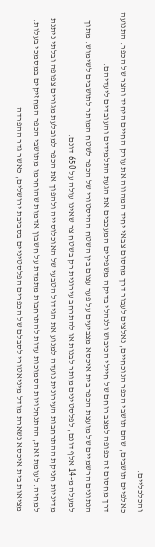והכלכליים.
כאלפיים תושבים, שהם תושבי הכפר הנוכחיים, נאלצים לעבור דרך מחסום צבאי יחיד המהווה את עורק החיים היחיד והצר של הכפר. התנועה דרך מחסום זה כפופה למצב רוחם של חיילי הכיבוש ולנהלי בדיקה משפילים המעכבים את הגעת התלמידים והעובדים ליעדיהם.
הנתונים הרשמיים של מועצת הכפר בית איכסא מצביעים על פער עצום בין השטח ההיסטורי של הכפר לשטח המותר לתושבים לשימוש. מתוך למעלה מ-14 אלף דונם, לפלסטינים מותר לבנות או להתרחב עירונית רק בשטח צר שאינו עולה על 650 דונם.
מדיניות חניקת ההתרחבות העירונית נועדה למנוע את הגידול הטבעי של האוכלוסייה ולהפוך את הכפר למובלעת מגורים צפופה ובלתי ניתנת למחיה. לעומת זאת, ההתנחלויות הסמוכות עדות להתרחבות מתמדת על חשבון אדמות שהוחרמו מתושבי הכפר המחזיקים במסמכי בעלות.
מציאות בית איכסא נשארת מודל מיניאטורי לסבלם של הכפרים הפלסטיניים בסביבת ירושלים, כאשר גדר ההפרדה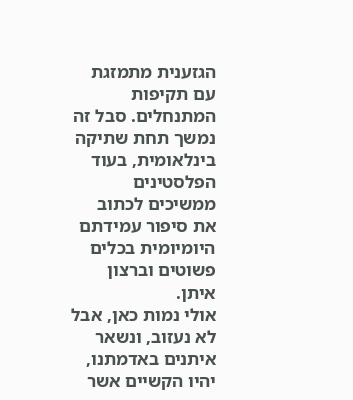הגזענית מתמזגת עם תקיפות המתנחלים. סבל זה נמשך תחת שתיקה בינלאומית, בעוד הפלסטינים ממשיכים לכתוב את סיפור עמידתם היומיומית בכלים פשוטים וברצון איתן.
אולי נמות כאן, אבל לא נעזוב, ונשאר איתנים באדמתנו, יהיו הקשיים אשר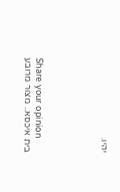יהיו.





Share your opinion
בית איכסא.. מצור מרובע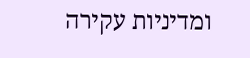ומדיניות עקירה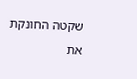שקטה החונקת את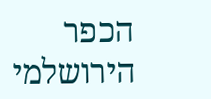הכפר הירושלמי